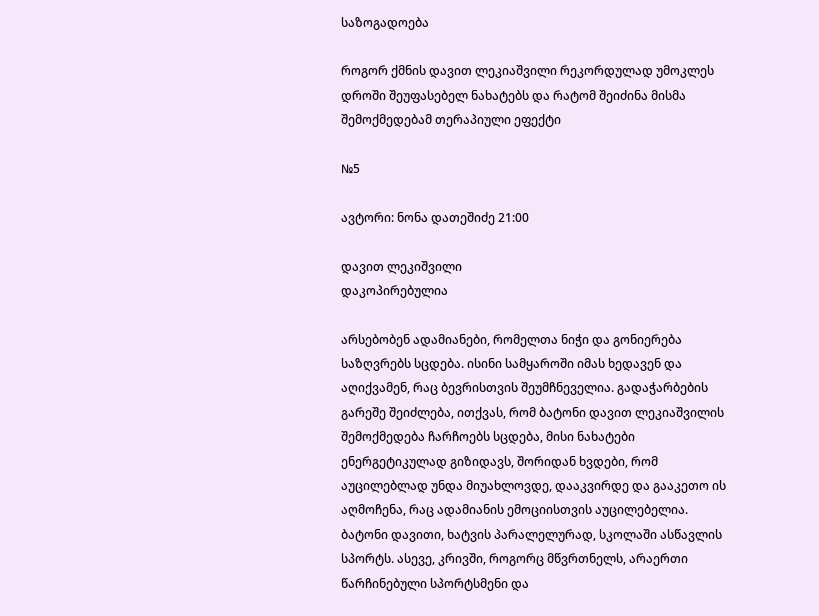საზოგადოება

როგორ ქმნის დავით ლეკიაშვილი რეკორდულად უმოკლეს დროში შეუფასებელ ნახატებს და რატომ შეიძინა მისმა შემოქმედებამ თერაპიული ეფექტი

№5

ავტორი: ნონა დათეშიძე 21:00

დავით ლეკიშვილი
დაკოპირებულია

არსებობენ ადამიანები, რომელთა ნიჭი და გონიერება საზღვრებს სცდება. ისინი სამყაროში იმას ხედავენ და აღიქვამენ, რაც ბევრისთვის შეუმჩნეველია. გადაჭარბების გარეშე შეიძლება, ითქვას, რომ ბატონი დავით ლეკიაშვილის შემოქმედება ჩარჩოებს სცდება, მისი ნახატები ენერგეტიკულად გიზიდავს, შორიდან ხვდები, რომ აუცილებლად უნდა მიუახლოვდე, დააკვირდე და გააკეთო ის აღმოჩენა, რაც ადამიანის ემოციისთვის აუცილებელია. ბატონი დავითი, ხატვის პარალელურად, სკოლაში ასწავლის სპორტს. ასევე, კრივში, როგორც მწვრთნელს, არაერთი წარჩინებული სპორტსმენი და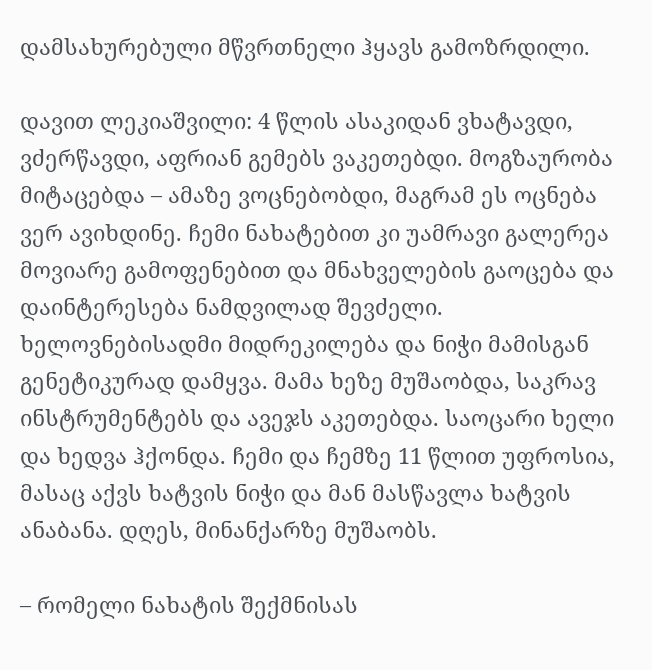დამსახურებული მწვრთნელი ჰყავს გამოზრდილი.

დავით ლეკიაშვილი: 4 წლის ასაკიდან ვხატავდი, ვძერწავდი, აფრიან გემებს ვაკეთებდი. მოგზაურობა მიტაცებდა – ამაზე ვოცნებობდი, მაგრამ ეს ოცნება ვერ ავიხდინე. ჩემი ნახატებით კი უამრავი გალერეა მოვიარე გამოფენებით და მნახველების გაოცება და დაინტერესება ნამდვილად შევძელი. ხელოვნებისადმი მიდრეკილება და ნიჭი მამისგან გენეტიკურად დამყვა. მამა ხეზე მუშაობდა, საკრავ ინსტრუმენტებს და ავეჯს აკეთებდა. საოცარი ხელი და ხედვა ჰქონდა. ჩემი და ჩემზე 11 წლით უფროსია, მასაც აქვს ხატვის ნიჭი და მან მასწავლა ხატვის ანაბანა. დღეს, მინანქარზე მუშაობს.

– რომელი ნახატის შექმნისას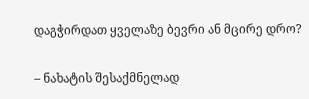დაგჭირდათ ყველაზე ბევრი ან მცირე დრო?

– ნახატის შესაქმნელად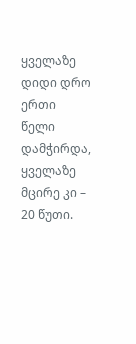ყველაზე დიდი დრო ერთი წელი დამჭირდა, ყველაზე მცირე კი – 20 წუთი.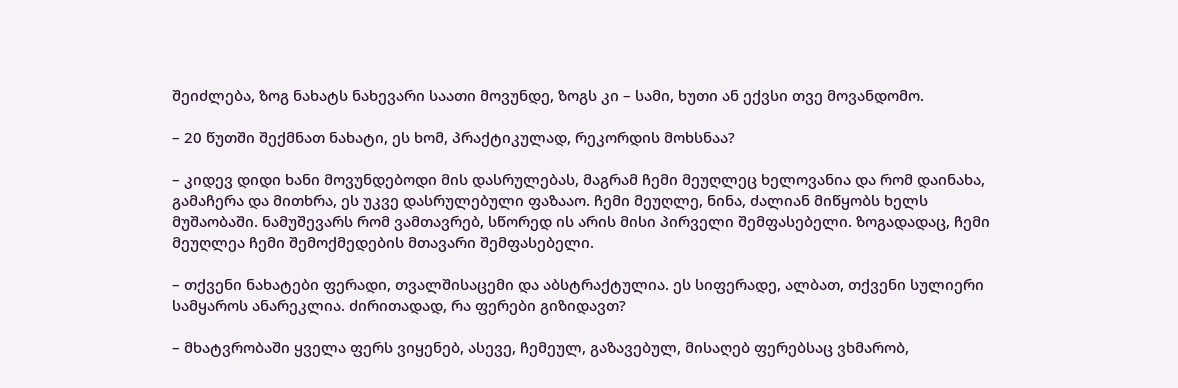შეიძლება, ზოგ ნახატს ნახევარი საათი მოვუნდე, ზოგს კი – სამი, ხუთი ან ექვსი თვე მოვანდომო.

– 20 წუთში შექმნათ ნახატი, ეს ხომ, პრაქტიკულად, რეკორდის მოხსნაა?

– კიდევ დიდი ხანი მოვუნდებოდი მის დასრულებას, მაგრამ ჩემი მეუღლეც ხელოვანია და რომ დაინახა, გამაჩერა და მითხრა, ეს უკვე დასრულებული ფაზააო. ჩემი მეუღლე, ნინა, ძალიან მიწყობს ხელს მუშაობაში. ნამუშევარს რომ ვამთავრებ, სწორედ ის არის მისი პირველი შემფასებელი. ზოგადადაც, ჩემი მეუღლეა ჩემი შემოქმედების მთავარი შემფასებელი.

– თქვენი ნახატები ფერადი, თვალშისაცემი და აბსტრაქტულია. ეს სიფერადე, ალბათ, თქვენი სულიერი სამყაროს ანარეკლია. ძირითადად, რა ფერები გიზიდავთ?

– მხატვრობაში ყველა ფერს ვიყენებ, ასევე, ჩემეულ, გაზავებულ, მისაღებ ფერებსაც ვხმარობ,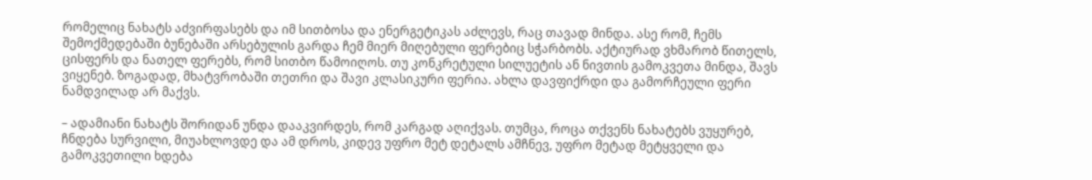რომელიც ნახატს აძვირფასებს და იმ სითბოსა და ენერგეტიკას აძლევს, რაც თავად მინდა. ასე რომ, ჩემს შემოქმედებაში ბუნებაში არსებულის გარდა ჩემ მიერ მიღებული ფერებიც სჭარბობს. აქტიურად ვხმარობ წითელს, ცისფერს და ნათელ ფერებს, რომ სითბო წამოიღოს. თუ კონკრეტული სილუეტის ან ნივთის გამოკვეთა მინდა, შავს ვიყენებ. ზოგადად, მხატვრობაში თეთრი და შავი კლასიკური ფერია. ახლა დავფიქრდი და გამორჩეული ფერი ნამდვილად არ მაქვს.

– ადამიანი ნახატს შორიდან უნდა დააკვირდეს, რომ კარგად აღიქვას. თუმცა, როცა თქვენს ნახატებს ვუყურებ, ჩნდება სურვილი, მიუახლოვდე და ამ დროს, კიდევ უფრო მეტ დეტალს ამჩნევ, უფრო მეტად მეტყველი და გამოკვეთილი ხდება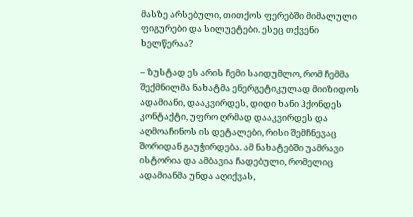მასზე არსებული, თითქოს ფერებში მიმალული ფიგურები და სილუეტები. ესეც თქვენი ხელწერაა?

– ზუსტად ეს არის ჩემი საიდუმლო, რომ ჩემმა შექმნილმა ნახატმა ენერგეტიკულად მიიზიდოს ადამიანი, დააკვირდეს, დიდი ხანი ჰქონდეს კონტაქტი, უფრო ღრმად დააკვირდეს და აღმოაჩინოს ის დეტალები, რისი შემჩნევაც შორიდან გაუჭირდება. ამ ნახატებში უამრავი ისტორია და ამბავია ჩადებული, რომელიც ადამიანმა უნდა აღიქვას,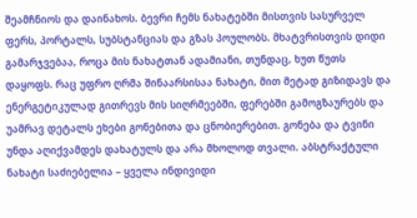შეამჩნიოს და დაინახოს. ბევრი ჩემს ნახატებში მისთვის სასურველ ფერს, პორტალს, სუბსტანციას და გზას პოულობს. მხატვრისთვის დიდი გამარჯვებაა, როცა მის ნახატთან ადამიანი, თუნდაც, ხუთ წუთს დაყოფს. რაც უფრო ღრმა შინაარსისაა ნახატი, მით მეტად გიზიდავს და ენერგეტიკულად გითრევს მის სიღრმეებში, ფერებში გამოგზაურებს და უამრავ დეტალს ეხები გონებითა და ცნობიერებით. გონება და ტვინი უნდა აღიქვამდეს დახატულს და არა მხოლოდ თვალი. აბსტრაქტული ნახატი საძიებელია – ყველა ინდივიდი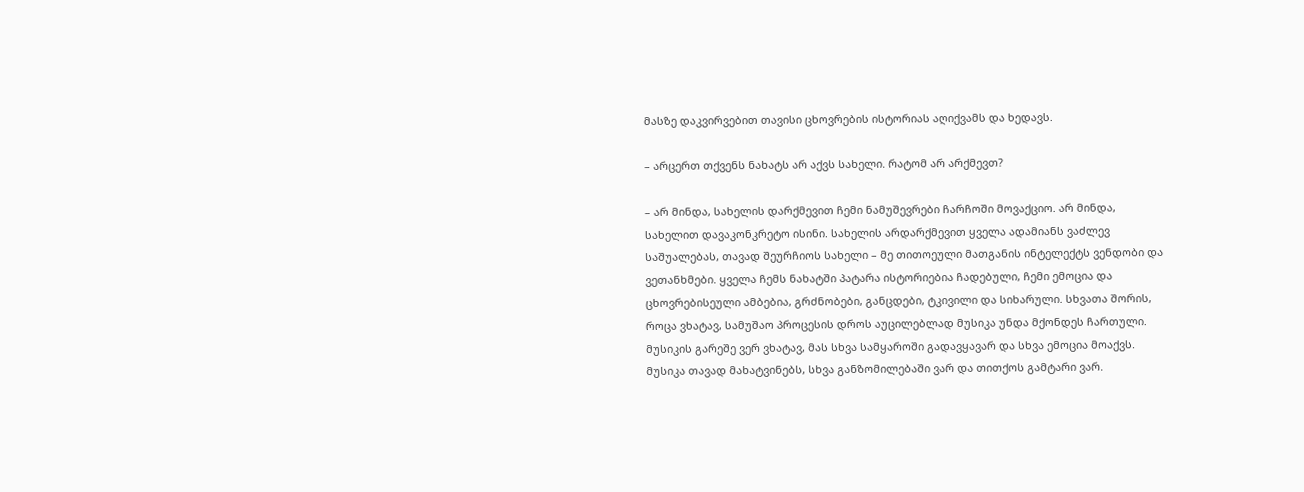მასზე დაკვირვებით თავისი ცხოვრების ისტორიას აღიქვამს და ხედავს.

– არცერთ თქვენს ნახატს არ აქვს სახელი. რატომ არ არქმევთ?

– არ მინდა, სახელის დარქმევით ჩემი ნამუშევრები ჩარჩოში მოვაქციო. არ მინდა, სახელით დავაკონკრეტო ისინი. სახელის არდარქმევით ყველა ადამიანს ვაძლევ საშუალებას, თავად შეურჩიოს სახელი – მე თითოეული მათგანის ინტელექტს ვენდობი და ვეთანხმები. ყველა ჩემს ნახატში პატარა ისტორიებია ჩადებული, ჩემი ემოცია და ცხოვრებისეული ამბებია, გრძნობები, განცდები, ტკივილი და სიხარული. სხვათა შორის, როცა ვხატავ, სამუშაო პროცესის დროს აუცილებლად მუსიკა უნდა მქონდეს ჩართული. მუსიკის გარეშე ვერ ვხატავ, მას სხვა სამყაროში გადავყავარ და სხვა ემოცია მოაქვს. მუსიკა თავად მახატვინებს, სხვა განზომილებაში ვარ და თითქოს გამტარი ვარ.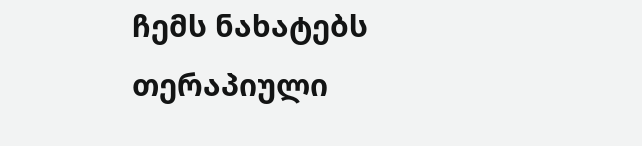ჩემს ნახატებს თერაპიული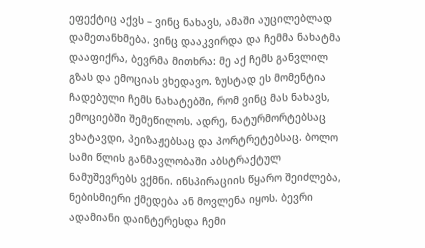ეფექტიც აქვს – ვინც ნახავს, ამაში აუცილებლად დამეთანხმება. ვინც დააკვირდა და ჩემმა ნახატმა დააფიქრა, ბევრმა მითხრა: მე აქ ჩემს განვლილ გზას და ემოციას ვხედავო. ზუსტად ეს მომენტია ჩადებული ჩემს ნახატებში, რომ ვინც მას ნახავს, ემოციებში შემეწილოს. ადრე, ნატურმორტებსაც ვხატავდი, პეიზაჟებსაც და პორტრეტებსაც. ბოლო სამი წლის განმავლობაში აბსტრაქტულ ნამუშევრებს ვქმნი. ინსპირაციის წყარო შეიძლება, ნებისმიერი ქმედება ან მოვლენა იყოს. ბევრი ადამიანი დაინტერესდა ჩემი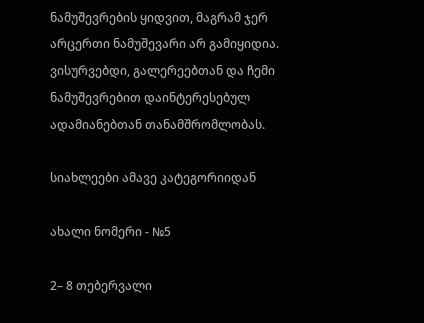ნამუშევრების ყიდვით, მაგრამ ჯერ არცერთი ნამუშევარი არ გამიყიდია. ვისურვებდი, გალერეებთან და ჩემი ნამუშევრებით დაინტერესებულ ადამიანებთან თანამშრომლობას.

სიახლეები ამავე კატეგორიიდან

ახალი ნომერი - №5

2– 8 თებერვალი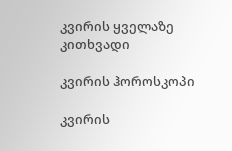კვირის ყველაზე კითხვადი

კვირის ჰოროსკოპი

კვირის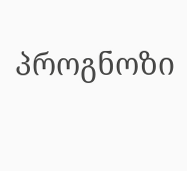პროგნოზი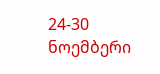24-30 ნოემბერი